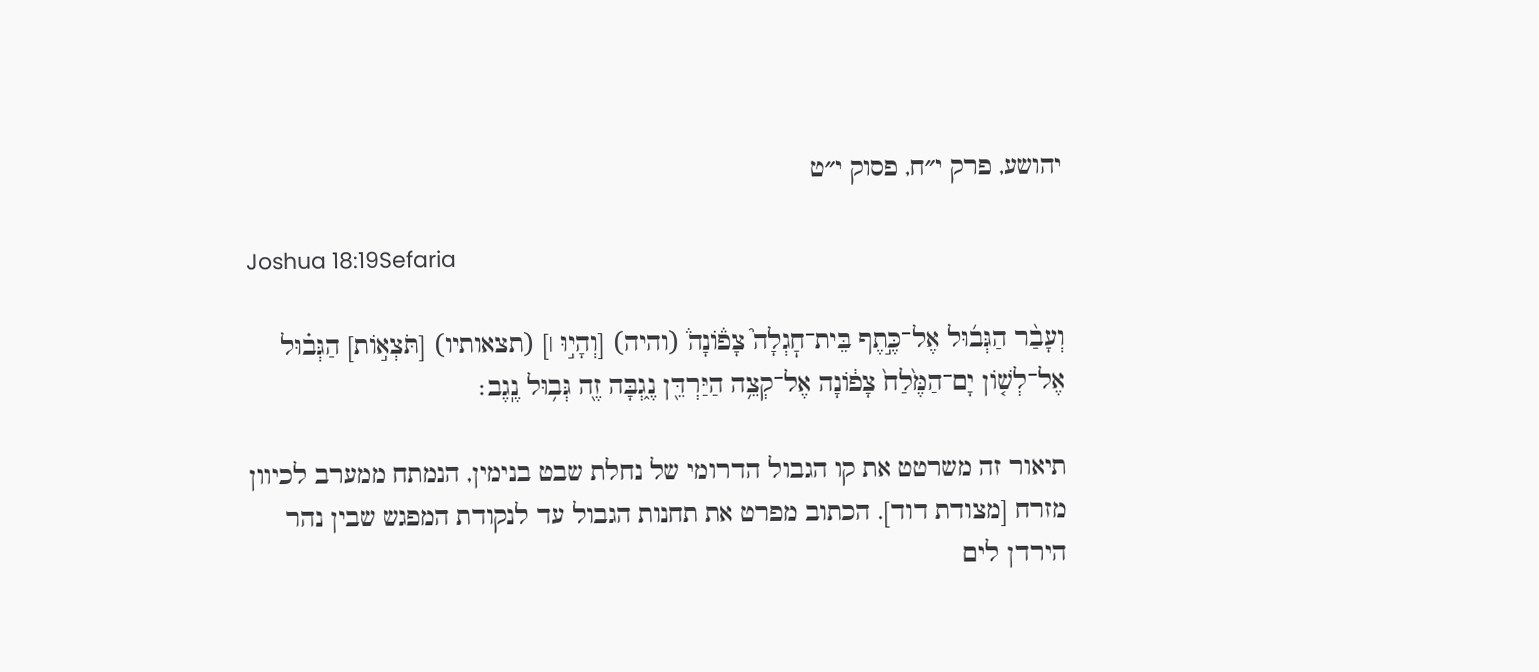יהושע, פרק י״ח, פסוק י״ט

Joshua 18:19Sefaria

וְעָבַ֨ר הַגְּב֜וּל אֶל־כֶּ֣תֶף בֵּית־חׇגְלָה֮ צָפ֒וֹנָה֒ (והיה) [וְהָי֣וּ ׀] (תצאותיו) [תֹּצְא֣וֹת] הַגְּב֗וּל אֶל־לְשׁ֤וֹן יָם־הַמֶּ֙לַח֙ צָפ֔וֹנָה אֶל־קְצֵ֥ה הַיַּרְדֵּ֖ן נֶ֑גְבָּה זֶ֖ה גְּב֥וּל נֶֽגֶב׃

תיאור זה משרטט את קו הגבול הדרומי של נחלת שבט בנימין, הנמתח ממערב לכיוון מזרח [מצודת דוד]. הכתוב מפרט את תחנות הגבול עד לנקודת המפגש שבין נהר הירדן לים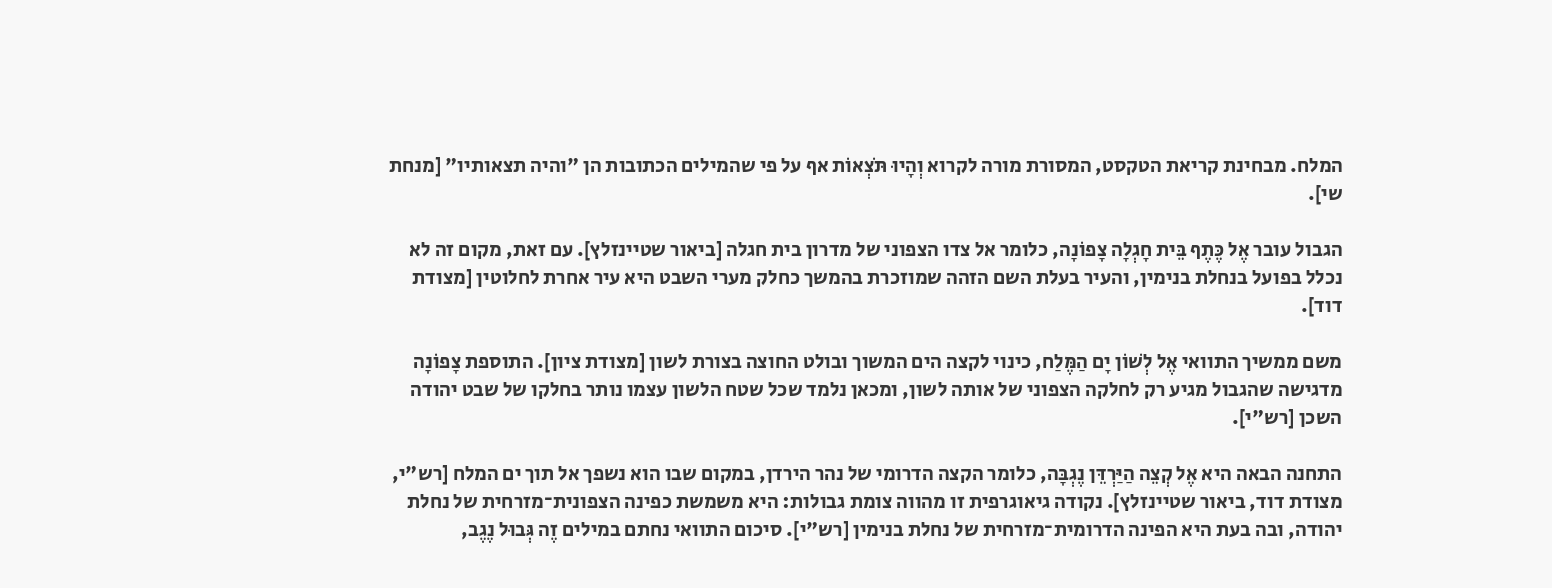המלח. מבחינת קריאת הטקסט, המסורת מורה לקרוא וְהָיוּ תֹּצְאוֹת אף על פי שהמילים הכתובות הן "והיה תצאותיו" [מנחת שי].

הגבול עובר אֶל כֶּתֶף בֵּית חָגְלָה צָפוֹנָה, כלומר אל צדו הצפוני של מדרון בית חגלה [ביאור שטיינזלץ]. עם זאת, מקום זה לא נכלל בפועל בנחלת בנימין, והעיר בעלת השם הזהה שמוזכרת בהמשך כחלק מערי השבט היא עיר אחרת לחלוטין [מצודת דוד].

משם ממשיך התוואי אֶל לְשׁוֹן יָם הַמֶּלַח, כינוי לקצה הים המשוך ובולט החוצה בצורת לשון [מצודת ציון]. התוספת צָפוֹנָה מדגישה שהגבול מגיע רק לחלקה הצפוני של אותה לשון, ומכאן נלמד שכל שטח הלשון עצמו נותר בחלקו של שבט יהודה השכן [רש"י].

התחנה הבאה היא אֶל קְצֵה הַיַּרְדֵּן נֶגְבָּה, כלומר הקצה הדרומי של נהר הירדן, במקום שבו הוא נשפך אל תוך ים המלח [רש"י, מצודת דוד, ביאור שטיינזלץ]. נקודה גיאוגרפית זו מהווה צומת גבולות: היא משמשת כפינה הצפונית־מזרחית של נחלת יהודה, ובה בעת היא הפינה הדרומית־מזרחית של נחלת בנימין [רש"י]. סיכום התוואי נחתם במילים זֶה גְּבוּל נֶגֶב,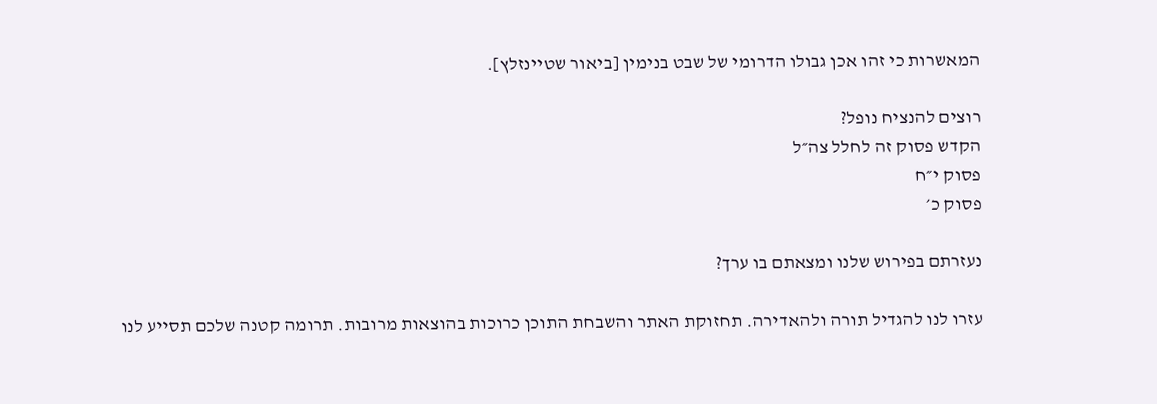המאשרות כי זהו אכן גבולו הדרומי של שבט בנימין [ביאור שטיינזלץ].

רוצים להנציח נופל?
הקדש פסוק זה לחלל צה״ל
פסוק י״ח
פסוק כ׳

נעזרתם בפירוש שלנו ומצאתם בו ערך?

עזרו לנו להגדיל תורה ולהאדירה. תחזוקת האתר והשבחת התוכן כרוכות בהוצאות מרובות. תרומה קטנה שלכם תסייע לנו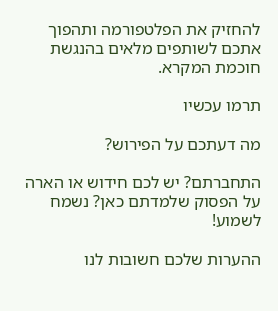להחזיק את הפלטפורמה ותהפוך אתכם לשותפים מלאים בהנגשת חוכמת המקרא.

תרמו עכשיו

מה דעתכם על הפירוש?

התחברתם? יש לכם חידוש או הארה על הפסוק שלמדתם כאן? נשמח לשמוע!

ההערות שלכם חשובות לנו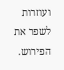ועוזרות לשפר את הפירוש.